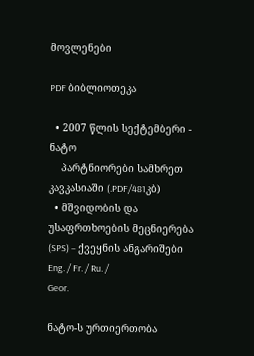მოვლენები

PDF ბიბლიოთეკა

  • 2007 წლის სექტემბერი - ნატო
    პარტნიორები სამხრეთ კავკასიაში (.PDF/481კბ)
  • მშვიდობის და უსაფრთხოების მეცნიერება (SPS) – ქვეყნის ანგარიშები
Eng. / Fr. / Ru. /
Geor.

ნატო-ს ურთიერთობა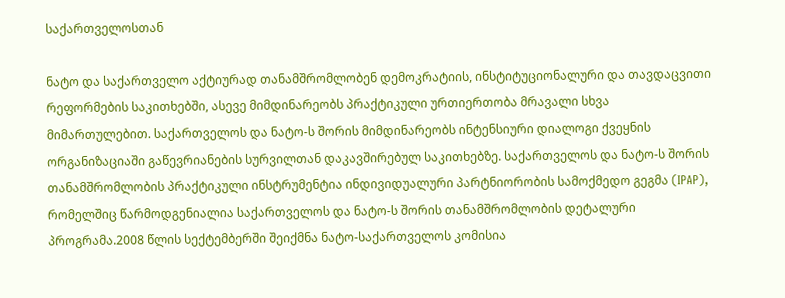საქართველოსთან

ნატო და საქართველო აქტიურად თანამშრომლობენ დემოკრატიის, ინსტიტუციონალური და თავდაცვითი რეფორმების საკითხებში, ასევე მიმდინარეობს პრაქტიკული ურთიერთობა მრავალი სხვა მიმართულებით. საქართველოს და ნატო-ს შორის მიმდინარეობს ინტენსიური დიალოგი ქვეყნის ორგანიზაციაში გაწევრიანების სურვილთან დაკავშირებულ საკითხებზე. საქართველოს და ნატო-ს შორის თანამშრომლობის პრაქტიკული ინსტრუმენტია ინდივიდუალური პარტნიორობის სამოქმედო გეგმა (IPAP), რომელშიც წარმოდგენიალია საქართველოს და ნატო-ს შორის თანამშრომლობის დეტალური პროგრამა.2008 წლის სექტემბერში შეიქმნა ნატო-საქართველოს კომისია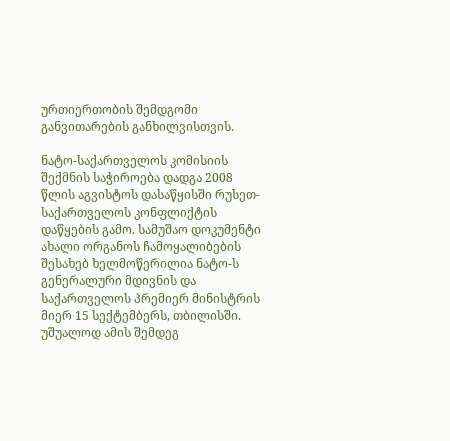ურთიერთობის შემდგომი  განვითარების განხილვისთვის.

ნატო-საქართველოს კომისიის შექმნის საჭიროება დადგა 2008 წლის აგვისტოს დასაწყისში რუსეთ-საქართველოს კონფლიქტის დაწყების გამო. სამუშაო დოკუმენტი ახალი ორგანოს ჩამოყალიბების შესახებ ხელმოწერილია ნატო-ს გენერალური მდივნის და საქართველოს პრემიერ მინისტრის მიერ 15 სექტემბერს, თბილისში. უშუალოდ ამის შემდეგ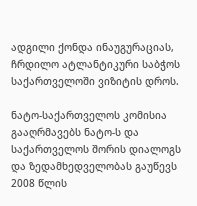ადგილი ქონდა ინაუგურაციას, ჩრდილო ატლანტიკური საბჭოს საქართველოში ვიზიტის დროს.

ნატო-საქართველოს კომისია გააღრმავებს ნატო-ს და საქართველოს შორის დიალოგს და ზედამხედველობას გაუწევს 2008 წლის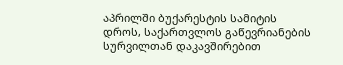აპრილში ბუქარესტის სამიტის დროს, საქართვლოს გაწევრიანების სურვილთან დაკავშირებით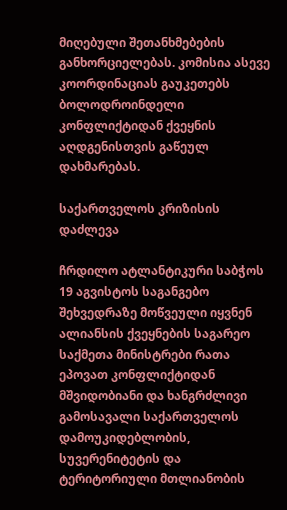მიღებული შეთანხმებების განხორციელებას. კომისია ასევე კოორდინაციას გაუკეთებს ბოლოდროინდელი კონფლიქტიდან ქვეყნის აღდგენისთვის გაწეულ დახმარებას.

საქართველოს კრიზისის დაძლევა

ჩრდილო ატლანტიკური საბჭოს 19 აგვისტოს საგანგებო შეხვედრაზე მოწვეული იყვნენ ალიანსის ქვეყნების საგარეო საქმეთა მინისტრები რათა ეპოვათ კონფლიქტიდან მშვიდობიანი და ხანგრძლივი გამოსავალი საქართველოს დამოუკიდებლობის, სუვერენიტეტის და ტერიტორიული მთლიანობის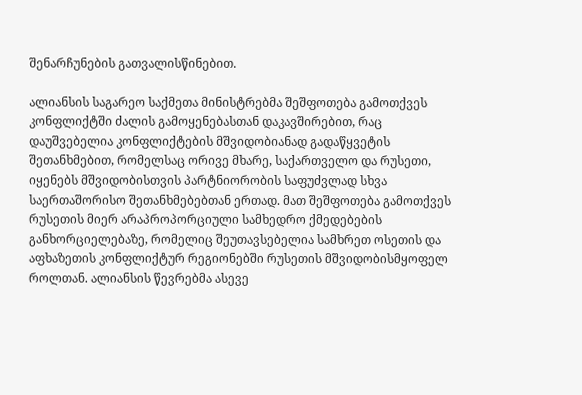შენარჩუნების გათვალისწინებით.

ალიანსის საგარეო საქმეთა მინისტრებმა შეშფოთება გამოთქვეს კონფლიქტში ძალის გამოყენებასთან დაკავშირებით, რაც დაუშვებელია კონფლიქტების მშვიდობიანად გადაწყვეტის შეთანხმებით, რომელსაც ორივე მხარე, საქართველო და რუსეთი, იყენებს მშვიდობისთვის პარტნიორობის საფუძვლად სხვა საერთაშორისო შეთანხმებებთან ერთად. მათ შეშფოთება გამოთქვეს რუსეთის მიერ არაპროპორციული სამხედრო ქმედებების განხორციელებაზე, რომელიც შეუთავსებელია სამხრეთ ოსეთის და აფხაზეთის კონფლიქტურ რეგიონებში რუსეთის მშვიდობისმყოფელ როლთან. ალიანსის წევრებმა ასევე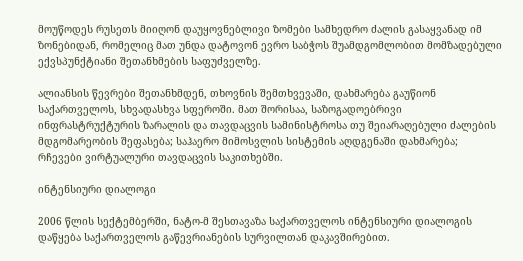მოუწოდეს რუსეთს მიიღონ დაუყოვნებლივი ზომები სამხედრო ძალის გასაყვანად იმ ზონებიდან, რომელიც მათ უნდა დატოვონ ევრო საბჭოს შუამდგომლობით მომზადებული ექვსპუნქტიანი შეთანხმების საფუძველზე.

ალიანსის წევრები შეთანხმდენ, თხოვნის შემთხვევაში, დახმარება გაუწიონ საქართველოს, სხვადასხვა სფეროში. მათ შორისაა, საზოგადოებრივი ინფრასტრუქტურის ზარალის და თავდაცვის სამინისტროსა თუ შეიარაღებული ძალების მდგომარეობის შეფასება; საჰაერო მიმოსვლის სისტემის აღდგენაში დახმარება; რჩევები ვირტუალური თავდაცვის საკითხებში.

ინტენსიური დიალოგი

2006 წლის სექტემბერში, ნატო-მ შესთავაზა საქართველოს ინტენსიური დიალოგის დაწყება საქართველოს გაწევრიანების სურვილთან დაკავშირებით.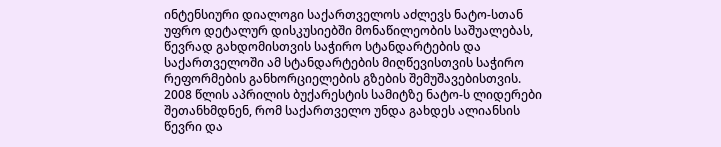ინტენსიური დიალოგი საქართველოს აძლევს ნატო-სთან უფრო დეტალურ დისკუსიებში მონაწილეობის საშუალებას, წევრად გახდომისთვის საჭირო სტანდარტების და საქართველოში ამ სტანდარტების მიღწევისთვის საჭირო რეფორმების განხორციელების გზების შემუშავებისთვის. 2008 წლის აპრილის ბუქარესტის სამიტზე ნატო-ს ლიდერები შეთანხმდნენ, რომ საქართველო უნდა გახდეს ალიანსის წევრი და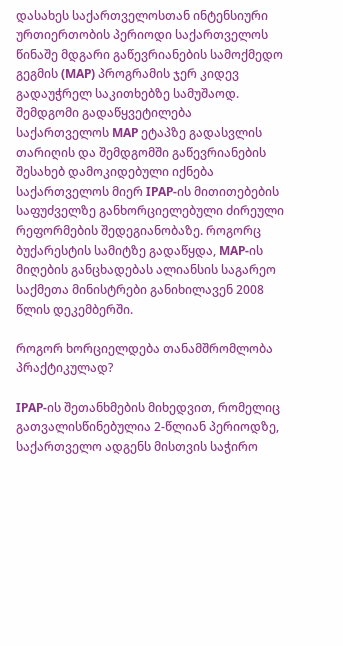დასახეს საქართველოსთან ინტენსიური ურთიერთობის პერიოდი საქართველოს წინაშე მდგარი გაწევრიანების სამოქმედო გეგმის (MAP) პროგრამის ჯერ კიდევ გადაუჭრელ საკითხებზე სამუშაოდ. შემდგომი გადაწყვეტილება საქართველოს MAP ეტაპზე გადასვლის თარიღის და შემდგომში გაწევრიანების შესახებ დამოკიდებული იქნება საქართველოს მიერ IPAP‑ის მითითებების საფუძველზე განხორციელებული ძირეული რეფორმების შედეგიანობაზე. როგორც ბუქარესტის სამიტზე გადაწყდა, MAP-ის მიღების განცხადებას ალიანსის საგარეო საქმეთა მინისტრები განიხილავენ 2008 წლის დეკემბერში.

როგორ ხორციელდება თანამშრომლობა პრაქტიკულად?

IPAP-ის შეთანხმების მიხედვით, რომელიც გათვალისწინებულია 2-წლიან პერიოდზე, საქართველო ადგენს მისთვის საჭირო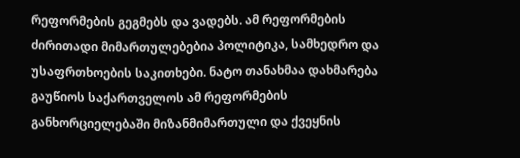რეფორმების გეგმებს და ვადებს. ამ რეფორმების ძირითადი მიმართულებებია პოლიტიკა, სამხედრო და უსაფრთხოების საკითხები. ნატო თანახმაა დახმარება გაუწიოს საქართველოს ამ რეფორმების განხორციელებაში მიზანმიმართული და ქვეყნის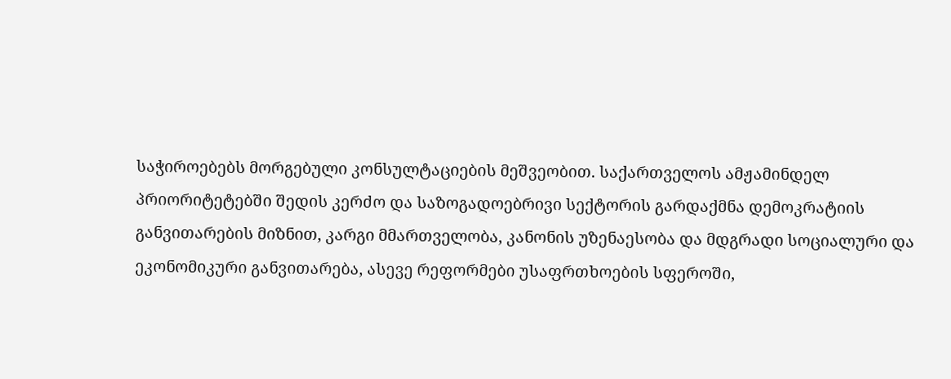საჭიროებებს მორგებული კონსულტაციების მეშვეობით. საქართველოს ამჟამინდელ პრიორიტეტებში შედის კერძო და საზოგადოებრივი სექტორის გარდაქმნა დემოკრატიის განვითარების მიზნით, კარგი მმართველობა, კანონის უზენაესობა და მდგრადი სოციალური და ეკონომიკური განვითარება, ასევე რეფორმები უსაფრთხოების სფეროში,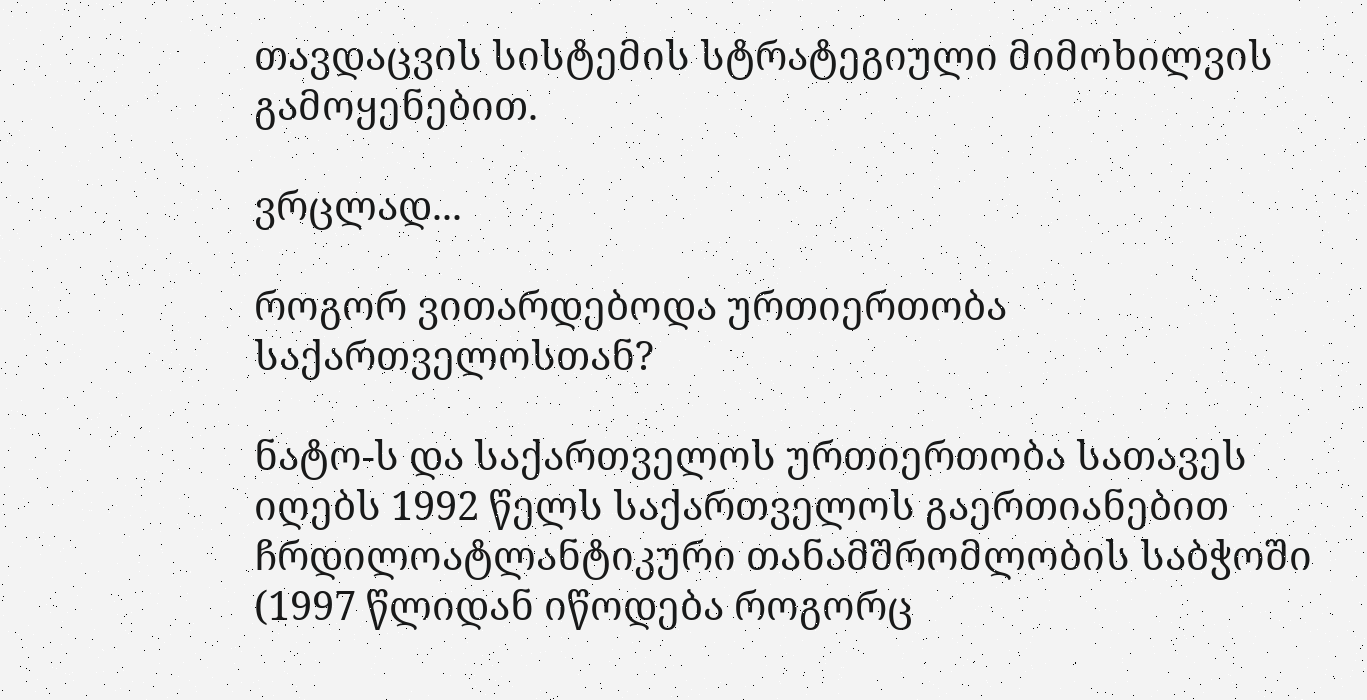თავდაცვის სისტემის სტრატეგიული მიმოხილვის გამოყენებით.

ვრცლად...

როგორ ვითარდებოდა ურთიერთობა საქართველოსთან?

ნატო-ს და საქართველოს ურთიერთობა სათავეს იღებს 1992 წელს საქართველოს გაერთიანებით ჩრდილოატლანტიკური თანამშრომლობის საბჭოში (1997 წლიდან იწოდება როგორც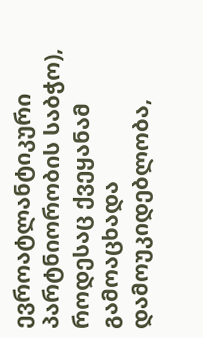ევროატლანტიკური პარტნიორობის საბჭო), როდესაც ქვეყანამ გამოაცხადა დამოუკიდებლობა,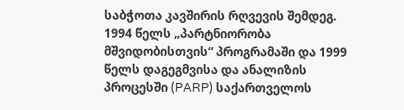საბჭოთა კავშირის რღვევის შემდეგ. 1994 წელს „პარტნიორობა მშვიდობისთვის“ პროგრამაში და 1999 წელს დაგეგმვისა და ანალიზის პროცესში (PARP) საქართველოს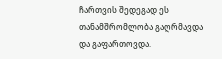ჩართვის შედეგად ეს თანამშრომლობა გაღრმავდა და გაფართოვდა.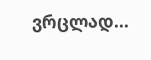ვრცლად...